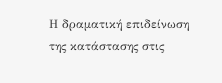Η δραματική επιδείνωση της κατάστασης στις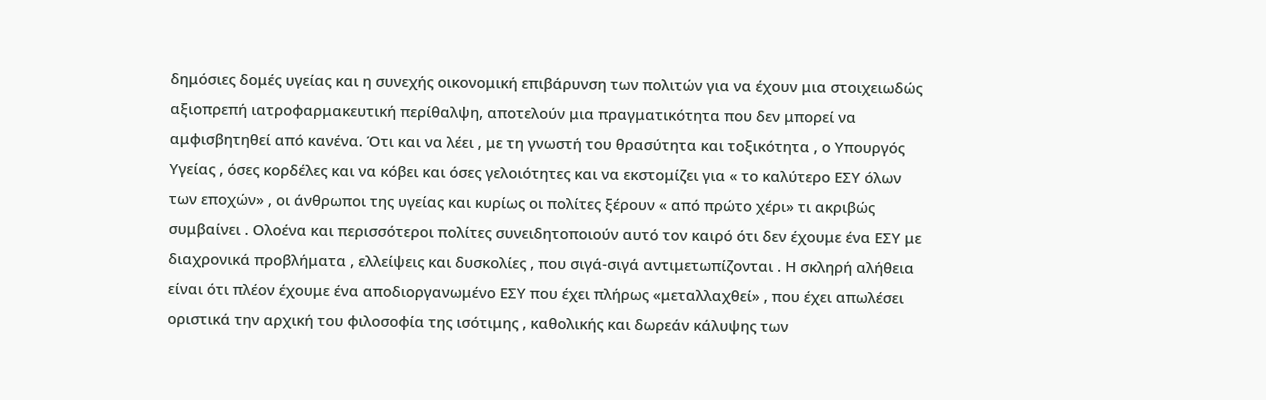δημόσιες δομές υγείας και η συνεχής οικονομική επιβάρυνση των πολιτών για να έχουν μια στοιχειωδώς αξιοπρεπή ιατροφαρμακευτική περίθαλψη, αποτελούν μια πραγματικότητα που δεν μπορεί να αμφισβητηθεί από κανένα. Ότι και να λέει , με τη γνωστή του θρασύτητα και τοξικότητα , ο Υπουργός Υγείας , όσες κορδέλες και να κόβει και όσες γελοιότητες και να εκστομίζει για « το καλύτερο ΕΣΥ όλων των εποχών» , οι άνθρωποι της υγείας και κυρίως οι πολίτες ξέρουν « από πρώτο χέρι» τι ακριβώς συμβαίνει . Ολοένα και περισσότεροι πολίτες συνειδητοποιούν αυτό τον καιρό ότι δεν έχουμε ένα ΕΣΥ με διαχρονικά προβλήματα , ελλείψεις και δυσκολίες , που σιγά-σιγά αντιμετωπίζονται . Η σκληρή αλήθεια είναι ότι πλέον έχουμε ένα αποδιοργανωμένο ΕΣΥ που έχει πλήρως «μεταλλαχθεί» , που έχει απωλέσει οριστικά την αρχική του φιλοσοφία της ισότιμης , καθολικής και δωρεάν κάλυψης των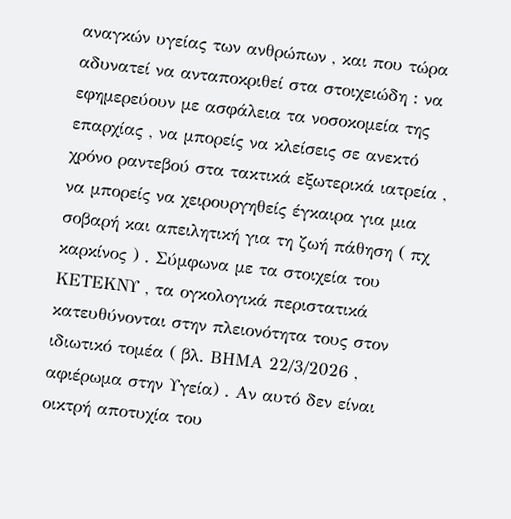αναγκών υγείας των ανθρώπων , και που τώρα αδυνατεί να ανταποκριθεί στα στοιχειώδη : να εφημερεύουν με ασφάλεια τα νοσοκομεία της επαρχίας , να μπορείς να κλείσεις σε ανεκτό χρόνο ραντεβού στα τακτικά εξωτερικά ιατρεία , να μπορείς να χειρουργηθείς έγκαιρα για μια σοβαρή και απειλητική για τη ζωή πάθηση ( πχ καρκίνος ) . Σύμφωνα με τα στοιχεία του ΚΕΤΕΚΝΥ , τα ογκολογικά περιστατικά κατευθύνονται στην πλειονότητα τους στον ιδιωτικό τομέα ( βλ. ΒΗΜΑ 22/3/2026 , αφιέρωμα στην Υγεία) . Αν αυτό δεν είναι οικτρή αποτυχία του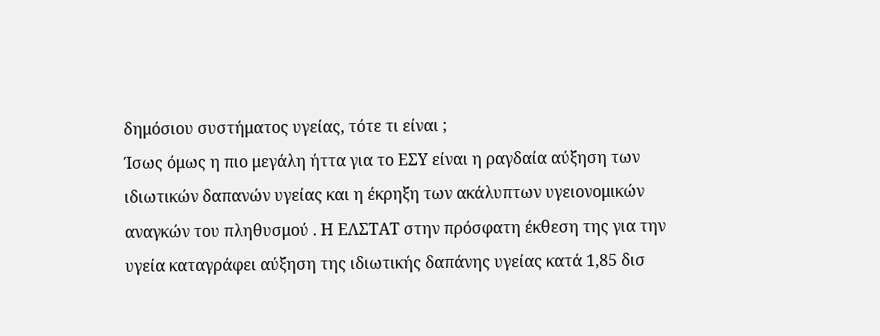δημόσιου συστήματος υγείας, τότε τι είναι ;
Ίσως όμως η πιο μεγάλη ήττα για το ΕΣΥ είναι η ραγδαία αύξηση των ιδιωτικών δαπανών υγείας και η έκρηξη των ακάλυπτων υγειονομικών αναγκών του πληθυσμού . Η ΕΛΣΤΑΤ στην πρόσφατη έκθεση της για την υγεία καταγράφει αύξηση της ιδιωτικής δαπάνης υγείας κατά 1,85 δισ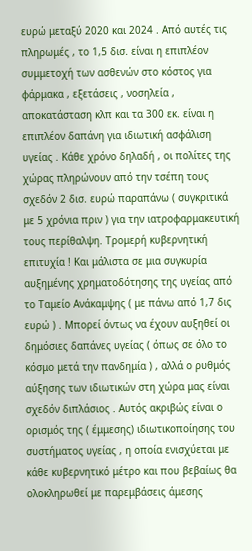ευρώ μεταξύ 2020 και 2024 . Από αυτές τις πληρωμές , το 1,5 δισ. είναι η επιπλέον συμμετοχή των ασθενών στο κόστος για φάρμακα , εξετάσεις , νοσηλεία , αποκατάσταση κλπ και τα 300 εκ. είναι η επιπλέον δαπάνη για ιδιωτική ασφάλιση υγείας . Κάθε χρόνο δηλαδή , οι πολίτες της χώρας πληρώνουν από την τσέπη τους σχεδόν 2 δισ. ευρώ παραπάνω ( συγκριτικά με 5 χρόνια πριν ) για την ιατροφαρμακευτική τους περίθαλψη. Τρομερή κυβερνητική επιτυχία ! Και μάλιστα σε μια συγκυρία αυξημένης χρηματοδότησης της υγείας από το Ταμείο Ανάκαμψης ( με πάνω από 1,7 δις ευρώ ) . Μπορεί όντως να έχουν αυξηθεί οι δημόσιες δαπάνες υγείας ( όπως σε όλο το κόσμο μετά την πανδημία ) , αλλά ο ρυθμός αύξησης των ιδιωτικών στη χώρα μας είναι σχεδόν διπλάσιος . Αυτός ακριβώς είναι ο ορισμός της ( έμμεσης) ιδιωτικοποίησης του συστήματος υγείας , η οποία ενισχύεται με κάθε κυβερνητικό μέτρο και που βεβαίως θα ολοκληρωθεί με παρεμβάσεις άμεσης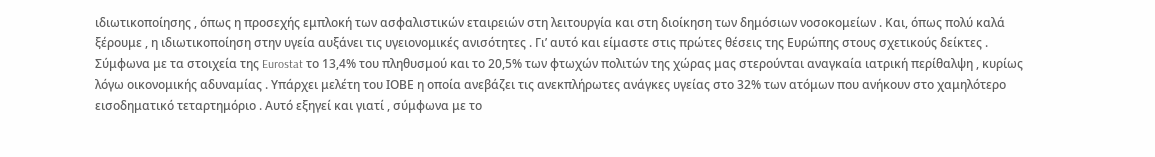ιδιωτικοποίησης , όπως η προσεχής εμπλοκή των ασφαλιστικών εταιρειών στη λειτουργία και στη διοίκηση των δημόσιων νοσοκομείων . Και, όπως πολύ καλά ξέρουμε , η ιδιωτικοποίηση στην υγεία αυξάνει τις υγειονομικές ανισότητες . Γι’ αυτό και είμαστε στις πρώτες θέσεις της Ευρώπης στους σχετικούς δείκτες . Σύμφωνα με τα στοιχεία της Eurostat το 13,4% του πληθυσμού και το 20,5% των φτωχών πολιτών της χώρας μας στερούνται αναγκαία ιατρική περίθαλψη , κυρίως λόγω οικονομικής αδυναμίας . Υπάρχει μελέτη του ΙΟΒΕ η οποία ανεβάζει τις ανεκπλήρωτες ανάγκες υγείας στο 32% των ατόμων που ανήκουν στο χαμηλότερο εισοδηματικό τεταρτημόριο . Αυτό εξηγεί και γιατί , σύμφωνα με το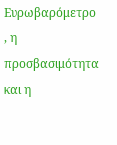Ευρωβαρόμετρο , η προσβασιμότητα και η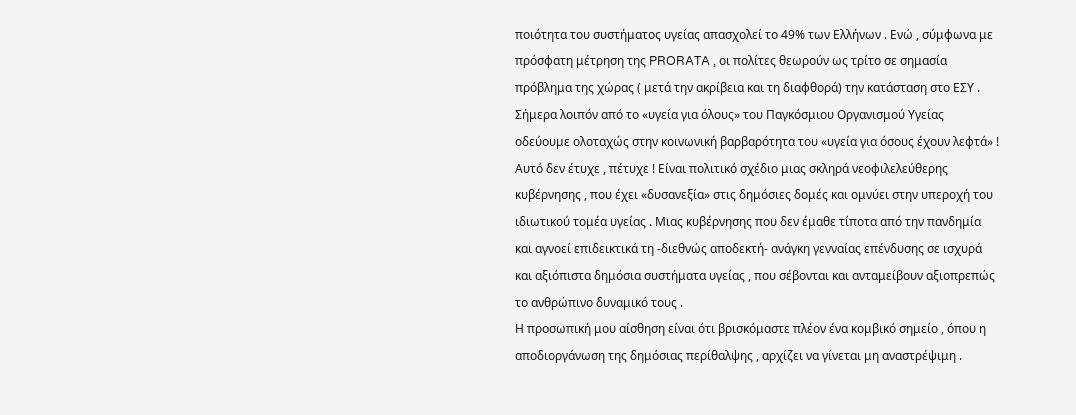ποιότητα του συστήματος υγείας απασχολεί το 49% των Ελλήνων . Ενώ , σύμφωνα με πρόσφατη μέτρηση της PRORATA , οι πολίτες θεωρούν ως τρίτο σε σημασία πρόβλημα της χώρας ( μετά την ακρίβεια και τη διαφθορά) την κατάσταση στο ΕΣΥ .
Σήμερα λοιπόν από το «υγεία για όλους» του Παγκόσμιου Οργανισμού Υγείας οδεύουμε ολοταχώς στην κοινωνική βαρβαρότητα του «υγεία για όσους έχουν λεφτά» ! Αυτό δεν έτυχε , πέτυχε ! Είναι πολιτικό σχέδιο μιας σκληρά νεοφιλελεύθερης κυβέρνησης , που έχει «δυσανεξία» στις δημόσιες δομές και ομνύει στην υπεροχή του ιδιωτικού τομέα υγείας . Μιας κυβέρνησης που δεν έμαθε τίποτα από την πανδημία και αγνοεί επιδεικτικά τη -διεθνώς αποδεκτή- ανάγκη γενναίας επένδυσης σε ισχυρά και αξιόπιστα δημόσια συστήματα υγείας , που σέβονται και ανταμείβουν αξιοπρεπώς το ανθρώπινο δυναμικό τους .
Η προσωπική μου αίσθηση είναι ότι βρισκόμαστε πλέον ένα κομβικό σημείο , όπου η αποδιοργάνωση της δημόσιας περίθαλψης , αρχίζει να γίνεται μη αναστρέψιμη .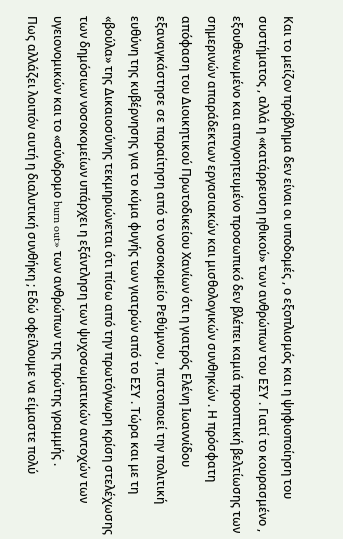Και το μείζον πρόβλημα δεν είναι οι υποδομές , ο εξοπλισμός και η ψηφιοποίηση του συστήματος , αλλά η «κατάρρευση ηθικού» των ανθρώπων του ΕΣΥ . Γιατί το κουρασμένο , εξουθενωμένο και απογοητευμένο προσωπικό δεν βλέπει καμιά προοπτική βελτίωσης των σημερινών απαράδεκτων εργασιακών και μισθολογικών συνθηκών . Η πρόσφατη απόφαση του Διοικητικού Πρωτοδικείου Χανίων ότι η γιατρός Ελένη Ιωαννίδου εξαναγκάστησε σε παραίτηση από το νοσοκομείο Ρεθύμνου , πιστοποιεί την πολιτική ευθύνη της κυβέρνησης για το κύμα φυγής των γιατρών από το ΕΣΥ . Τώρα και με τη «βούλα» της Δικαιοσύνης τεκμηριώνεται ότι πίσω από την πρωτόγνωρη κρίση στελέχωσης των δημόσιων νοσοκομείων υπάρχει η εξάντληση των ψυχοσωματικών αντοχών των υγειονομικών και το «σύνδρομο burn out» των ανθρώπων της πρώτης γραμμής .
Πως αλλάζει λοιπόν αυτή η διαλυτική συνθήκη ; Εδώ οφείλουμε να είμαστε πολύ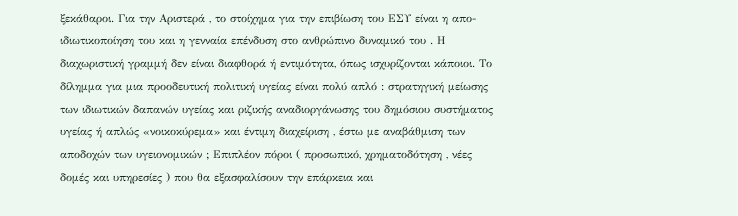ξεκάθαροι. Για την Αριστερά , το στοίχημα για την επιβίωση του ΕΣΥ είναι η απο-ιδιωτικοποίηση του και η γενναία επένδυση στο ανθρώπινο δυναμικό του . Η διαχωριστική γραμμή δεν είναι διαφθορά ή εντιμότητα, όπως ισχυρίζονται κάποιοι. Το δίλημμα για μια προοδευτική πολιτική υγείας είναι πολύ απλό : στρατηγική μείωσης των ιδιωτικών δαπανών υγείας και ριζικής αναδιοργάνωσης του δημόσιου συστήματος υγείας ή απλώς «νοικοκύρεμα» και έντιμη διαχείριση , έστω με αναβάθμιση των αποδοχών των υγειονομικών ; Επιπλέον πόροι ( προσωπικό, χρηματοδότηση , νέες δομές και υπηρεσίες ) που θα εξασφαλίσουν την επάρκεια και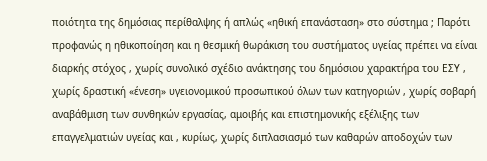ποιότητα της δημόσιας περίθαλψης ή απλώς «ηθική επανάσταση» στο σύστημα ; Παρότι προφανώς η ηθικοποίηση και η θεσμική θωράκιση του συστήματος υγείας πρέπει να είναι διαρκής στόχος , χωρίς συνολικό σχέδιο ανάκτησης του δημόσιου χαρακτήρα του ΕΣΥ , χωρίς δραστική «ένεση» υγειονομικού προσωπικού όλων των κατηγοριών , χωρίς σοβαρή αναβάθμιση των συνθηκών εργασίας, αμοιβής και επιστημονικής εξέλιξης των επαγγελματιών υγείας και , κυρίως, χωρίς διπλασιασμό των καθαρών αποδοχών των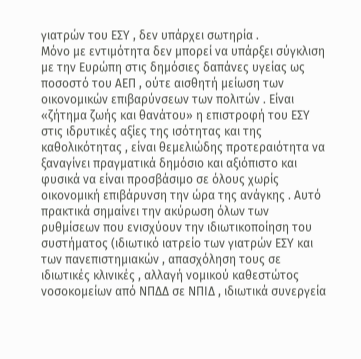γιατρών του ΕΣΥ , δεν υπάρχει σωτηρία .
Μόνο με εντιμότητα δεν μπορεί να υπάρξει σύγκλιση με την Ευρώπη στις δημόσιες δαπάνες υγείας ως ποσοστό του ΑΕΠ , ούτε αισθητή μείωση των οικονομικών επιβαρύνσεων των πολιτών . Είναι «ζήτημα ζωής και θανάτου» η επιστροφή του ΕΣΥ στις ιδρυτικές αξίες της ισότητας και της καθολικότητας , είναι θεμελιώδης προτεραιότητα να ξαναγίνει πραγματικά δημόσιο και αξιόπιστο και φυσικά να είναι προσβάσιμο σε όλους χωρίς οικονομική επιβάρυνση την ώρα της ανάγκης . Αυτό πρακτικά σημαίνει την ακύρωση όλων των ρυθμίσεων που ενισχύουν την ιδιωτικοποίηση του συστήματος (ιδιωτικό ιατρείο των γιατρών ΕΣΥ και των πανεπιστημιακών , απασχόληση τους σε ιδιωτικές κλινικές , αλλαγή νομικού καθεστώτος νοσοκομείων από ΝΠΔΔ σε ΝΠΙΔ , ιδιωτικά συνεργεία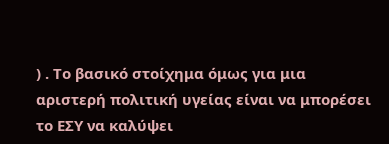) . Το βασικό στοίχημα όμως για μια αριστερή πολιτική υγείας είναι να μπορέσει το ΕΣΥ να καλύψει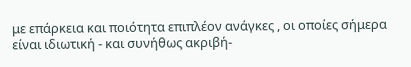με επάρκεια και ποιότητα επιπλέον ανάγκες , οι οποίες σήμερα είναι ιδιωτική - και συνήθως ακριβή-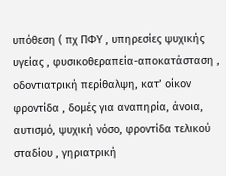υπόθεση ( πχ ΠΦΥ , υπηρεσίες ψυχικής υγείας , φυσικοθεραπεία-αποκατάσταση , οδοντιατρική περίθαλψη, κατ’ οίκον φροντίδα , δομές για αναπηρία, άνοια, αυτισμό, ψυχική νόσο, φροντίδα τελικού σταδίου , γηριατρική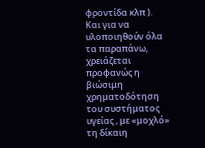φροντίδα κλπ ).
Και για να υλοποιηθούν όλα τα παραπάνω, χρειάζεται προφανώς η βιώσιμη χρηματοδότηση του συστήματος υγείας , με «μοχλό» τη δίκαιη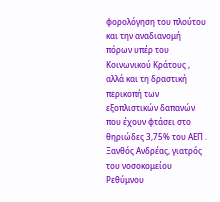φορολόγηση του πλούτου και την αναδιανομή πόρων υπέρ του Κοινωνικού Κράτους , αλλά και τη δραστική περικοπή των εξοπλιστικών δαπανών που έχουν φτάσει στο θηριώδες 3,75% του ΑΕΠ .
Ξανθός Ανδρέας, γιατρός του νοσοκομείου Ρεθύμνου